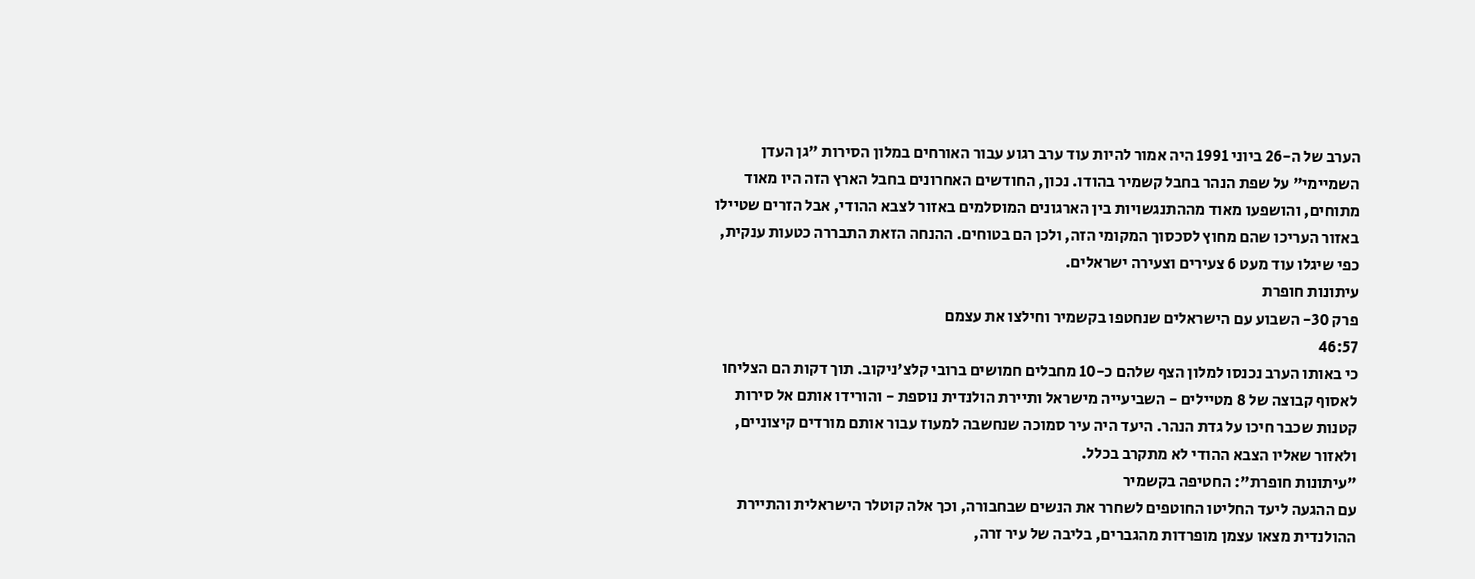הערב של ה-26 ביוני 1991 היה אמור להיות עוד ערב רגוע עבור האורחים במלון הסירות "גן העדן השמיימי" על שפת הנהר בחבל קשמיר בהודו. נכון, החודשים האחרונים בחבל הארץ הזה היו מאוד מתוחים, והושפעו מאוד מההתנגשויות בין הארגונים המוסלמים באזור לצבא ההודי, אבל הזרים שטיילו באזור העריכו שהם מחוץ לסכסוך המקומי הזה, ולכן הם בטוחים. ההנחה הזאת התבררה כטעות ענקית, כפי שיגלו עוד מעט 6 צעירים וצעירה ישראלים.
עיתונות חופרת
פרק 30- השבוע עם הישראלים שנחטפו בקשמיר וחילצו את עצמם
46:57
כי באותו הערב נכנסו למלון הצף שלהם כ-10 מחבלים חמושים ברובי קלצ'ניקוב. תוך דקות הם הצליחו לאסוף קבוצה של 8 מטיילים - השביעייה מישראל ותיירת הולנדית נוספת - והורידו אותם אל סירות קטנות שכבר חיכו על גדת הנהר. היעד היה עיר סמוכה שנחשבה למעוז עבור אותם מורדים קיצוניים, ולאזור שאליו הצבא ההודי לא מתקרב בכלל.
"עיתונות חופרת": החטיפה בקשמיר
עם ההגעה ליעד החליטו החוטפים לשחרר את הנשים שבחבורה, וכך אלה קוטלר הישראלית והתיירת ההולנדית מצאו עצמן מופרדות מהגברים, בליבה של עיר זרה,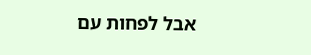אבל לפחות עם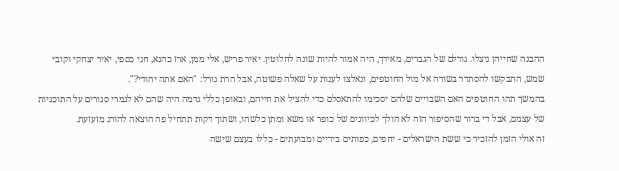ההבנה שחייהן ניצלו. גורלם של הגברים, מאידך, היה אמור להיות שונה לחלוטין. יאיר פריש, אלי ממן, ארז כהנא, חגי כספי, יאיר יצחקי וקובי שמש, התבקשו להסתדר בשורה אל מול החוטפים, ונאלצו לענות על שאלה פשוטה, אבל הרת גורל: "האם אתה יהודי?".
בהמשך תהו החוטפים האם השבויים שלהם יסכימו להתאסלם כדי להציל את חייהם, ובאופן כללי נדמה היה שהם לא לגמרי סגורים על התוכניות של עצמם, אבל די ברור שהסיפור הזה לא הולך לכיוונים של כופר או משא ומתן כלשהו, ושתוך דקות תתחיל פה הוצאה להורג מזעזעת.
זה אולי הזמן להזכיר כי ששת הישראלים - יחפים, כפותים בידיים ומבועתים - כללו בעצם שישה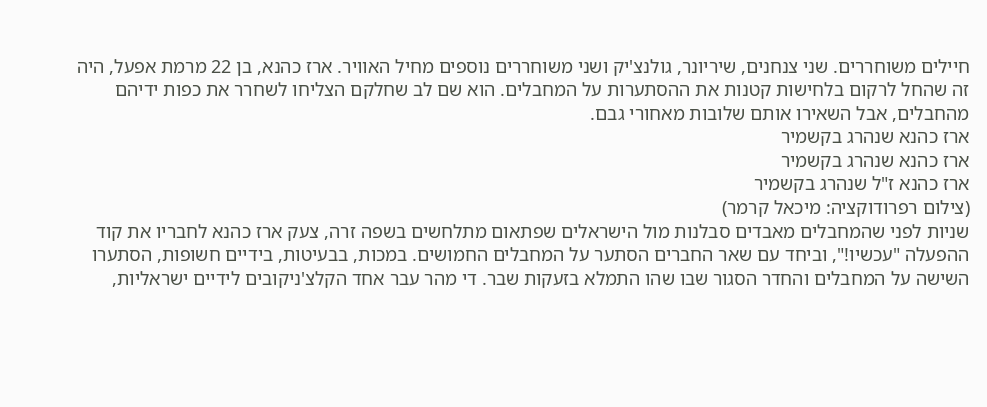חיילים משוחררים. שני צנחנים, שיריונר, גולנצ'יק ושני משוחררים נוספים מחיל האוויר. ארז כהנא, בן 22 מרמת אפעל, היה זה שהחל לרקום בלחישות קטנות את ההסתערות על המחבלים. הוא שם לב שחלקם הצליחו לשחרר את כפות ידיהם מהחבלים, אבל השאירו אותם שלובות מאחורי גבם.
ארז כהנא שנהרג בקשמיר
ארז כהנא שנהרג בקשמיר
ארז כהנא ז"ל שנהרג בקשמיר
(צילום רפרודוקציה: מיכאל קרמר)
שניות לפני שהמחבלים מאבדים סבלנות מול הישראלים שפתאום מתלחשים בשפה זרה, צעק ארז כהנא לחבריו את קוד ההפעלה "עכשיו!", וביחד עם שאר החברים הסתער על המחבלים החמושים. במכות, בבעיטות, בידיים חשופות, הסתערו השישה על המחבלים והחדר הסגור שבו שהו התמלא בזעקות שבר. די מהר עבר אחד הקלצ'ניקובים לידיים ישראליות,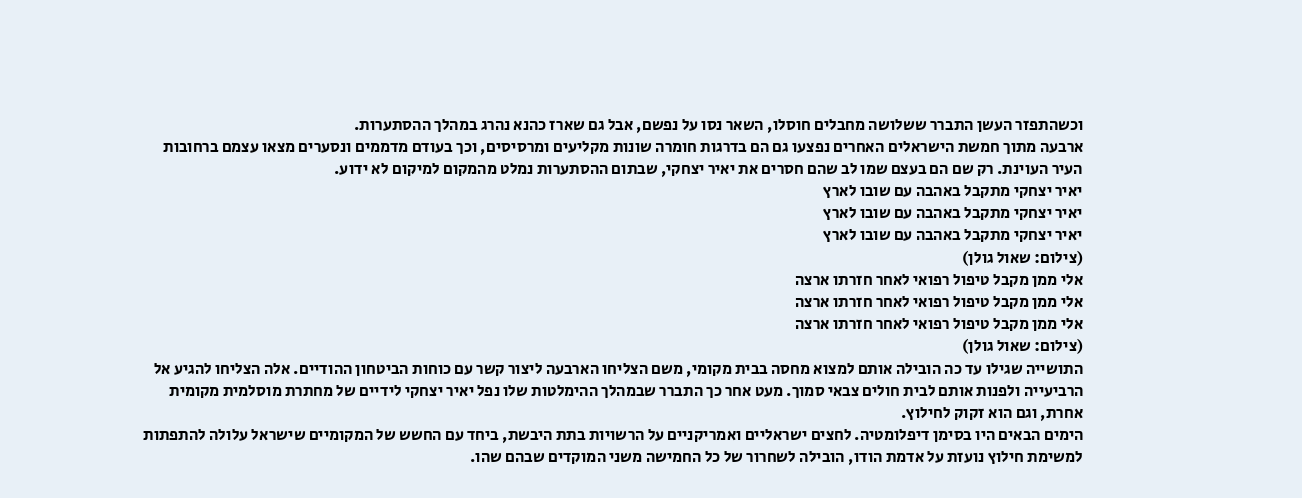וכשהתפזר העשן התברר ששלושה מחבלים חוסלו, השאר נסו על נפשם, אבל גם שארז כהנא נהרג במהלך ההסתערות.
ארבעה מתוך חמשת הישראלים האחרים נפצעו גם הם בדרגות חומרה שונות מקליעים ומרסיסים, וכך בעודם מדממים ונסערים מצאו עצמם ברחובות העיר העוינת. רק שם הם בעצם שמו לב שהם חסרים את יאיר יצחקי, שבתום ההסתערות נמלט מהמקום למיקום לא ידוע.
יאיר יצחקי מתקבל באהבה עם שובו לארץ
יאיר יצחקי מתקבל באהבה עם שובו לארץ
יאיר יצחקי מתקבל באהבה עם שובו לארץ
(צילום: שאול גולן)
אלי ממן מקבל טיפול רפואי לאחר חזרתו ארצה
אלי ממן מקבל טיפול רפואי לאחר חזרתו ארצה
אלי ממן מקבל טיפול רפואי לאחר חזרתו ארצה
(צילום: שאול גולן)
התושייה שגילו עד כה הובילה אותם למצוא מחסה בבית מקומי, משם הצליחו הארבעה ליצור קשר עם כוחות הביטחון ההודיים. אלה הצליחו להגיע אל הרביעייה ולפנות אותם לבית חולים צבאי סמוך. מעט אחר כך התברר שבמהלך ההימלטות שלו נפל יאיר יצחקי לידיים של מחתרת מוסלמית מקומית אחרת, וגם הוא זקוק לחילוץ.
הימים הבאים היו בסימן דיפלומטיה. לחצים ישראליים ואמריקניים על הרשויות בתת היבשת, ביחד עם החשש של המקומיים שישראל עלולה להתפתות למשימת חילוץ נועזת על אדמת הודו, הובילה לשחרור של כל החמישה משני המוקדים שבהם שהו.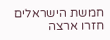חמשת הישראלים חזרו ארצה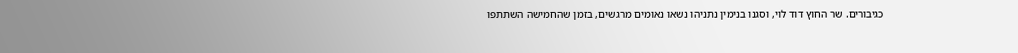כגיבורים. שר החוץ דוד לוי, וסגנו בנימין נתניהו נשאו נאומים מרגשים, בזמן שהחמישה השתתפו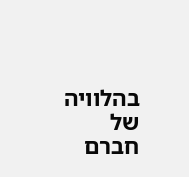בהלוויה של חברם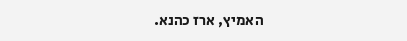האמיץ, ארז כהנא.